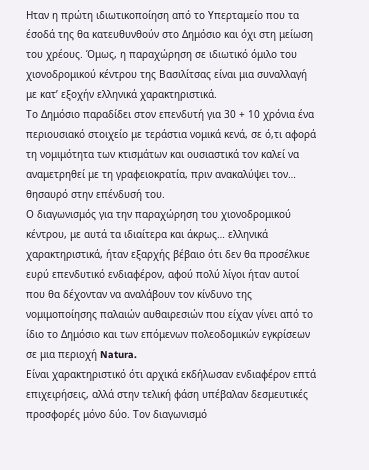Ηταν η πρώτη ιδιωτικοποίηση από το Υπερταμείο που τα έσοδά της θα κατευθυνθούν στο Δημόσιο και όχι στη μείωση του χρέους. Όμως, η παραχώρηση σε ιδιωτικό όμιλο του χιονοδρομικού κέντρου της Βασιλίτσας είναι μια συναλλαγή με κατ’ εξοχήν ελληνικά χαρακτηριστικά.
Το Δημόσιο παραδίδει στον επενδυτή για 30 + 10 χρόνια ένα περιουσιακό στοιχείο με τεράστια νομικά κενά, σε ό,τι αφορά τη νομιμότητα των κτισμάτων και ουσιαστικά τον καλεί να αναμετρηθεί με τη γραφειοκρατία, πριν ανακαλύψει τον… θησαυρό στην επένδυσή του.
Ο διαγωνισμός για την παραχώρηση του χιονοδρομικού κέντρου, με αυτά τα ιδιαίτερα και άκρως… ελληνικά χαρακτηριστικά, ήταν εξαρχής βέβαιο ότι δεν θα προσέλκυε ευρύ επενδυτικό ενδιαφέρον, αφού πολύ λίγοι ήταν αυτοί που θα δέχονταν να αναλάβουν τον κίνδυνο της νομιμοποίησης παλαιών αυθαιρεσιών που είχαν γίνει από το ίδιο το Δημόσιο και των επόμενων πολεοδομικών εγκρίσεων σε μια περιοχή Natura.
Είναι χαρακτηριστικό ότι αρχικά εκδήλωσαν ενδιαφέρον επτά επιχειρήσεις, αλλά στην τελική φάση υπέβαλαν δεσμευτικές προσφορές μόνο δύο. Τον διαγωνισμό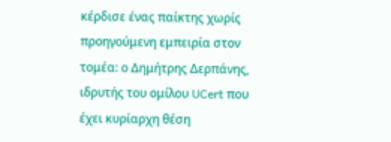κέρδισε ένας παίκτης χωρίς προηγούμενη εμπειρία στον τομέα: ο Δημήτρης Δερπάνης, ιδρυτής του ομίλου UCert που έχει κυρίαρχη θέση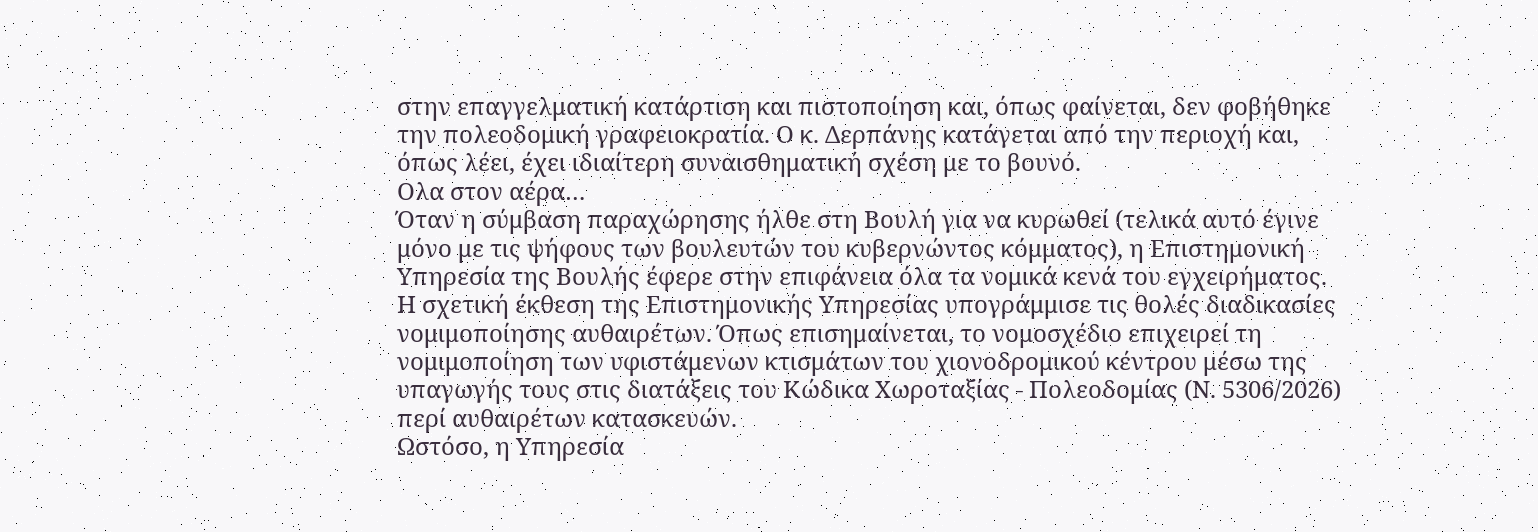στην επαγγελματική κατάρτιση και πιστοποίηση και, όπως φαίνεται, δεν φοβήθηκε την πολεοδομική γραφειοκρατία. Ο κ. Δερπάνης κατάγεται από την περιοχή και, όπως λέει, έχει ιδιαίτερη συναισθηματική σχέση με το βουνό.
Ολα στον αέρα…
Όταν η σύμβαση παραχώρησης ήλθε στη Βουλή για να κυρωθεί (τελικά αυτό έγινε μόνο με τις ψήφους των βουλευτών του κυβερνώντος κόμματος), η Επιστημονική Υπηρεσία της Βουλής έφερε στην επιφάνεια όλα τα νομικά κενά του εγχειρήματος.
Η σχετική έκθεση της Επιστημονικής Υπηρεσίας υπογράμμισε τις θολές διαδικασίες νομιμοποίησης αυθαιρέτων. Όπως επισημαίνεται, το νομοσχέδιο επιχειρεί τη νομιμοποίηση των υφιστάμενων κτισμάτων του χιονοδρομικού κέντρου μέσω της υπαγωγής τους στις διατάξεις του Κώδικα Χωροταξίας - Πολεοδομίας (Ν. 5306/2026) περί αυθαιρέτων κατασκευών.
Ωστόσο, η Υπηρεσία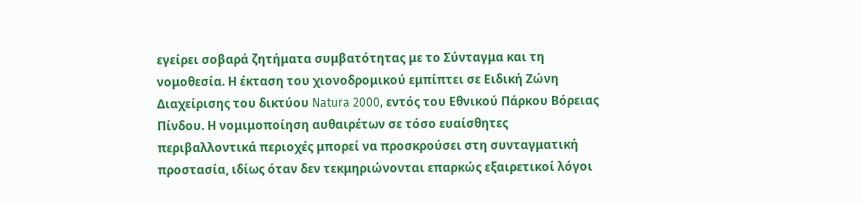εγείρει σοβαρά ζητήματα συμβατότητας με το Σύνταγμα και τη νομοθεσία. Η έκταση του χιονοδρομικού εμπίπτει σε Ειδική Ζώνη Διαχείρισης του δικτύου Natura 2000, εντός του Εθνικού Πάρκου Βόρειας Πίνδου. Η νομιμοποίηση αυθαιρέτων σε τόσο ευαίσθητες περιβαλλοντικά περιοχές μπορεί να προσκρούσει στη συνταγματική προστασία, ιδίως όταν δεν τεκμηριώνονται επαρκώς εξαιρετικοί λόγοι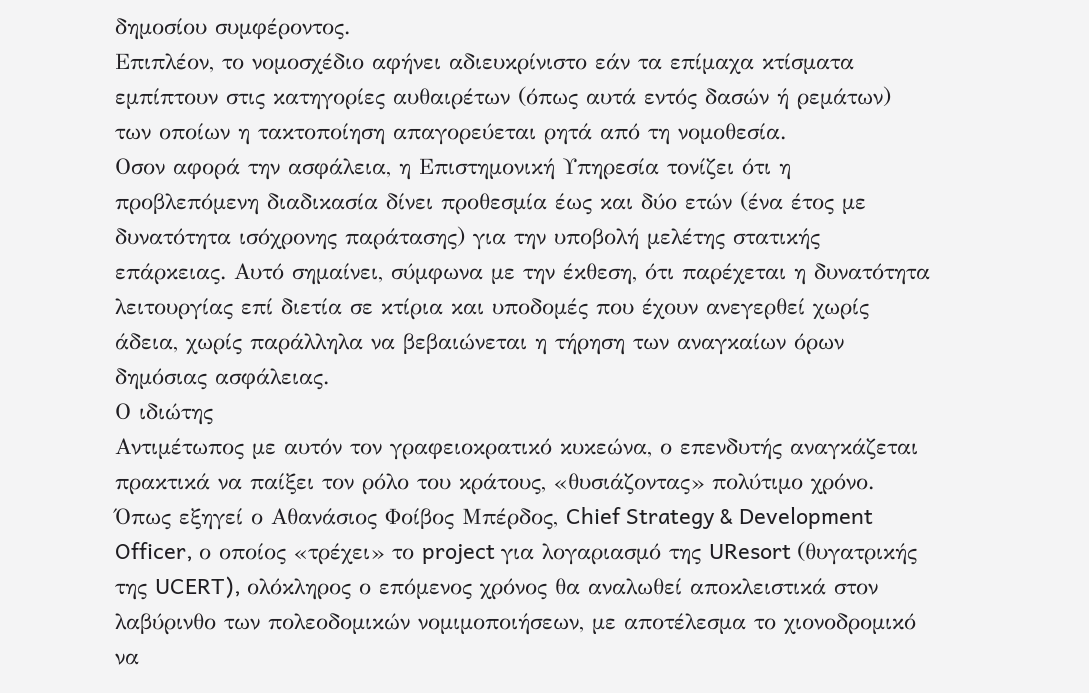δημοσίου συμφέροντος.
Επιπλέον, το νομοσχέδιο αφήνει αδιευκρίνιστο εάν τα επίμαχα κτίσματα εμπίπτουν στις κατηγορίες αυθαιρέτων (όπως αυτά εντός δασών ή ρεμάτων) των οποίων η τακτοποίηση απαγορεύεται ρητά από τη νομοθεσία.
Οσον αφορά την ασφάλεια, η Επιστημονική Υπηρεσία τονίζει ότι η προβλεπόμενη διαδικασία δίνει προθεσμία έως και δύο ετών (ένα έτος με δυνατότητα ισόχρονης παράτασης) για την υποβολή μελέτης στατικής επάρκειας. Αυτό σημαίνει, σύμφωνα με την έκθεση, ότι παρέχεται η δυνατότητα λειτουργίας επί διετία σε κτίρια και υποδομές που έχουν ανεγερθεί χωρίς άδεια, χωρίς παράλληλα να βεβαιώνεται η τήρηση των αναγκαίων όρων δημόσιας ασφάλειας.
Ο ιδιώτης
Αντιμέτωπος με αυτόν τον γραφειοκρατικό κυκεώνα, ο επενδυτής αναγκάζεται πρακτικά να παίξει τον ρόλο του κράτους, «θυσιάζοντας» πολύτιμο χρόνο. Όπως εξηγεί ο Αθανάσιος Φοίβος Μπέρδος, Chief Strategy & Development Officer, ο οποίος «τρέχει» το project για λογαριασμό της UResort (θυγατρικής της UCERT), ολόκληρος ο επόμενος χρόνος θα αναλωθεί αποκλειστικά στον λαβύρινθο των πολεοδομικών νομιμοποιήσεων, με αποτέλεσμα το χιονοδρομικό να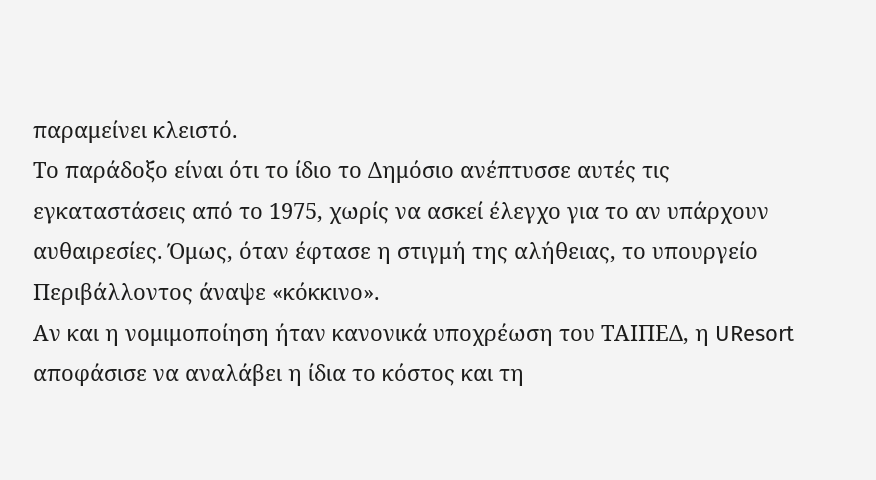παραμείνει κλειστό.
Το παράδοξο είναι ότι το ίδιο το Δημόσιο ανέπτυσσε αυτές τις εγκαταστάσεις από το 1975, χωρίς να ασκεί έλεγχο για το αν υπάρχουν αυθαιρεσίες. Όμως, όταν έφτασε η στιγμή της αλήθειας, το υπουργείο Περιβάλλοντος άναψε «κόκκινο».
Αν και η νομιμοποίηση ήταν κανονικά υποχρέωση του ΤΑΙΠΕΔ, η UResort αποφάσισε να αναλάβει η ίδια το κόστος και τη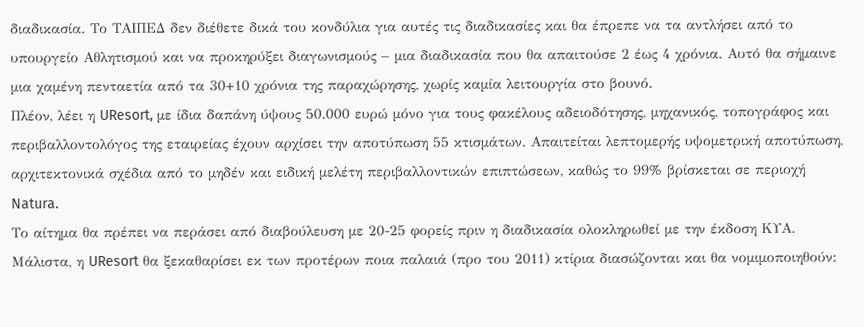διαδικασία. Το ΤΑΙΠΕΔ δεν διέθετε δικά του κονδύλια για αυτές τις διαδικασίες και θα έπρεπε να τα αντλήσει από το υπουργείο Αθλητισμού και να προκηρύξει διαγωνισμούς – μια διαδικασία που θα απαιτούσε 2 έως 4 χρόνια. Αυτό θα σήμαινε μια χαμένη πενταετία από τα 30+10 χρόνια της παραχώρησης, χωρίς καμία λειτουργία στο βουνό.
Πλέον, λέει η UResort, με ίδια δαπάνη ύψους 50.000 ευρώ μόνο για τους φακέλους αδειοδότησης, μηχανικός, τοπογράφος και περιβαλλοντολόγος της εταιρείας έχουν αρχίσει την αποτύπωση 55 κτισμάτων. Απαιτείται λεπτομερής υψομετρική αποτύπωση, αρχιτεκτονικά σχέδια από το μηδέν και ειδική μελέτη περιβαλλοντικών επιπτώσεων, καθώς το 99% βρίσκεται σε περιοχή Natura.
Το αίτημα θα πρέπει να περάσει από διαβούλευση με 20-25 φορείς πριν η διαδικασία ολοκληρωθεί με την έκδοση ΚΥΑ. Μάλιστα, η UResort θα ξεκαθαρίσει εκ των προτέρων ποια παλαιά (προ του 2011) κτίρια διασώζονται και θα νομιμοποιηθούν: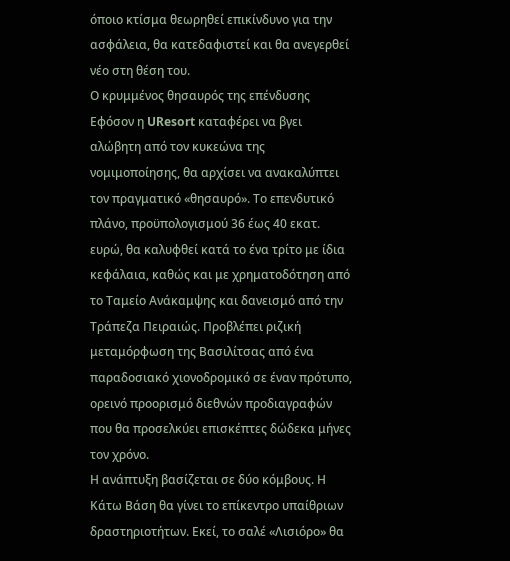όποιο κτίσμα θεωρηθεί επικίνδυνο για την ασφάλεια, θα κατεδαφιστεί και θα ανεγερθεί νέο στη θέση του.
Ο κρυμμένος θησαυρός της επένδυσης
Εφόσον η UResort καταφέρει να βγει αλώβητη από τον κυκεώνα της νομιμοποίησης, θα αρχίσει να ανακαλύπτει τον πραγματικό «θησαυρό». Το επενδυτικό πλάνο, προϋπολογισμού 36 έως 40 εκατ. ευρώ, θα καλυφθεί κατά το ένα τρίτο με ίδια κεφάλαια, καθώς και με χρηματοδότηση από το Ταμείο Ανάκαμψης και δανεισμό από την Τράπεζα Πειραιώς. Προβλέπει ριζική μεταμόρφωση της Βασιλίτσας από ένα παραδοσιακό χιονοδρομικό σε έναν πρότυπο, ορεινό προορισμό διεθνών προδιαγραφών που θα προσελκύει επισκέπτες δώδεκα μήνες τον χρόνο.
Η ανάπτυξη βασίζεται σε δύο κόμβους. Η Κάτω Βάση θα γίνει το επίκεντρο υπαίθριων δραστηριοτήτων. Εκεί, το σαλέ «Λισιόρο» θα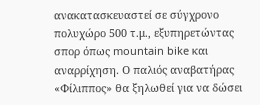ανακατασκευαστεί σε σύγχρονο πολυχώρο 500 τ.μ., εξυπηρετώντας σπορ όπως mountain bike και αναρρίχηση. Ο παλιός αναβατήρας «Φίλιππος» θα ξηλωθεί για να δώσει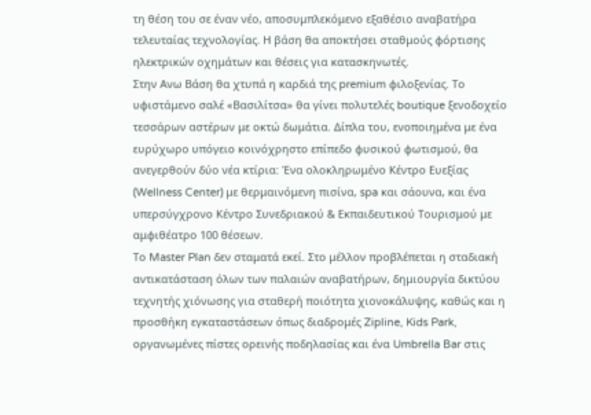τη θέση του σε έναν νέο, αποσυμπλεκόμενο εξαθέσιο αναβατήρα τελευταίας τεχνολογίας. Η βάση θα αποκτήσει σταθμούς φόρτισης ηλεκτρικών οχημάτων και θέσεις για κατασκηνωτές.
Στην Ανω Βάση θα χτυπά η καρδιά της premium φιλοξενίας. Το υφιστάμενο σαλέ «Βασιλίτσα» θα γίνει πολυτελές boutique ξενοδοχείο τεσσάρων αστέρων με οκτώ δωμάτια. Δίπλα του, ενοποιημένα με ένα ευρύχωρο υπόγειο κοινόχρηστο επίπεδο φυσικού φωτισμού, θα ανεγερθούν δύο νέα κτίρια: Ένα ολοκληρωμένο Κέντρο Ευεξίας (Wellness Center) με θερμαινόμενη πισίνα, spa και σάουνα, και ένα υπερσύγχρονο Κέντρο Συνεδριακού & Εκπαιδευτικού Τουρισμού με αμφιθέατρο 100 θέσεων.
Το Master Plan δεν σταματά εκεί. Στο μέλλον προβλέπεται η σταδιακή αντικατάσταση όλων των παλαιών αναβατήρων, δημιουργία δικτύου τεχνητής χιόνωσης για σταθερή ποιότητα χιονοκάλυψης, καθώς και η προσθήκη εγκαταστάσεων όπως διαδρομές Zipline, Kids Park, οργανωμένες πίστες ορεινής ποδηλασίας και ένα Umbrella Bar στις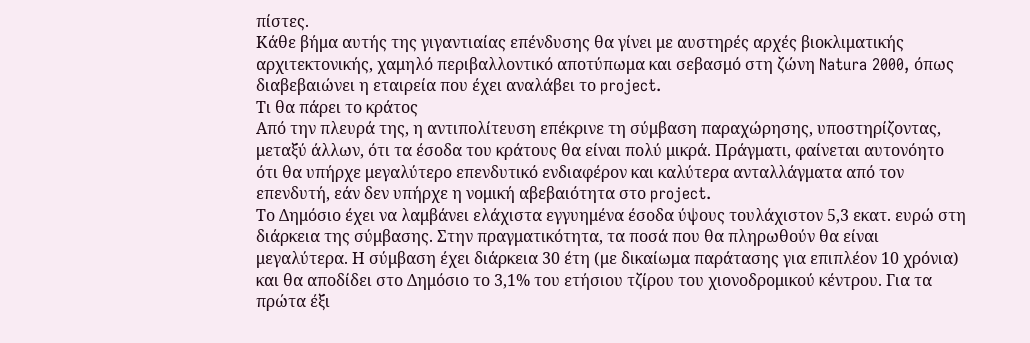πίστες.
Κάθε βήμα αυτής της γιγαντιαίας επένδυσης θα γίνει με αυστηρές αρχές βιοκλιματικής αρχιτεκτονικής, χαμηλό περιβαλλοντικό αποτύπωμα και σεβασμό στη ζώνη Natura 2000, όπως διαβεβαιώνει η εταιρεία που έχει αναλάβει το project.
Τι θα πάρει το κράτος
Από την πλευρά της, η αντιπολίτευση επέκρινε τη σύμβαση παραχώρησης, υποστηρίζοντας, μεταξύ άλλων, ότι τα έσοδα του κράτους θα είναι πολύ μικρά. Πράγματι, φαίνεται αυτονόητο ότι θα υπήρχε μεγαλύτερο επενδυτικό ενδιαφέρον και καλύτερα ανταλλάγματα από τον επενδυτή, εάν δεν υπήρχε η νομική αβεβαιότητα στο project.
Το Δημόσιο έχει να λαμβάνει ελάχιστα εγγυημένα έσοδα ύψους τουλάχιστον 5,3 εκατ. ευρώ στη διάρκεια της σύμβασης. Στην πραγματικότητα, τα ποσά που θα πληρωθούν θα είναι μεγαλύτερα. Η σύμβαση έχει διάρκεια 30 έτη (με δικαίωμα παράτασης για επιπλέον 10 χρόνια) και θα αποδίδει στο Δημόσιο το 3,1% του ετήσιου τζίρου του χιονοδρομικού κέντρου. Για τα πρώτα έξι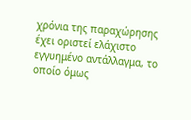χρόνια της παραχώρησης έχει οριστεί ελάχιστο εγγυημένο αντάλλαγμα, το οποίο όμως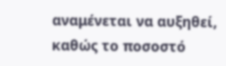αναμένεται να αυξηθεί, καθώς το ποσοστό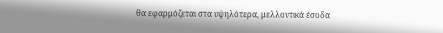θα εφαρμόζεται στα υψηλότερα, μελλοντικά έσοδα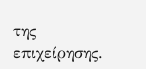της επιχείρησης.